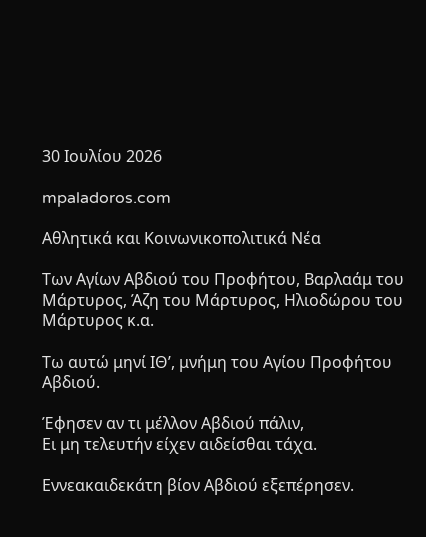30 Ιουλίου 2026

mpaladoros.com

Αθλητικά και Κοινωνικοπολιτικά Νέα

Των Αγίων Αβδιού του Προφήτου, Βαρλαάμ του Μάρτυρος, Άζη του Μάρτυρος, Ηλιοδώρου του Μάρτυρος κ.α.

Τω αυτώ μηνί ΙΘ’, μνήμη του Αγίου Προφήτου Αβδιού.

Έφησεν αν τι μέλλον Αβδιού πάλιν,
Ει μη τελευτήν είχεν αιδείσθαι τάχα.

Εννεακαιδεκάτη βίον Αβδιού εξεπέρησεν.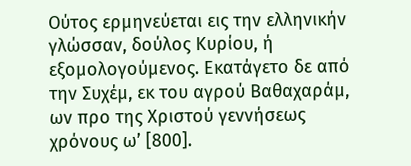Ούτος ερμηνεύεται εις την ελληνικήν γλώσσαν, δούλος Κυρίου, ή εξομολογούμενος. Εκατάγετο δε από την Συχέμ, εκ του αγρού Βαθαχαράμ, ων προ της Χριστού γεννήσεως χρόνους ω’ [800].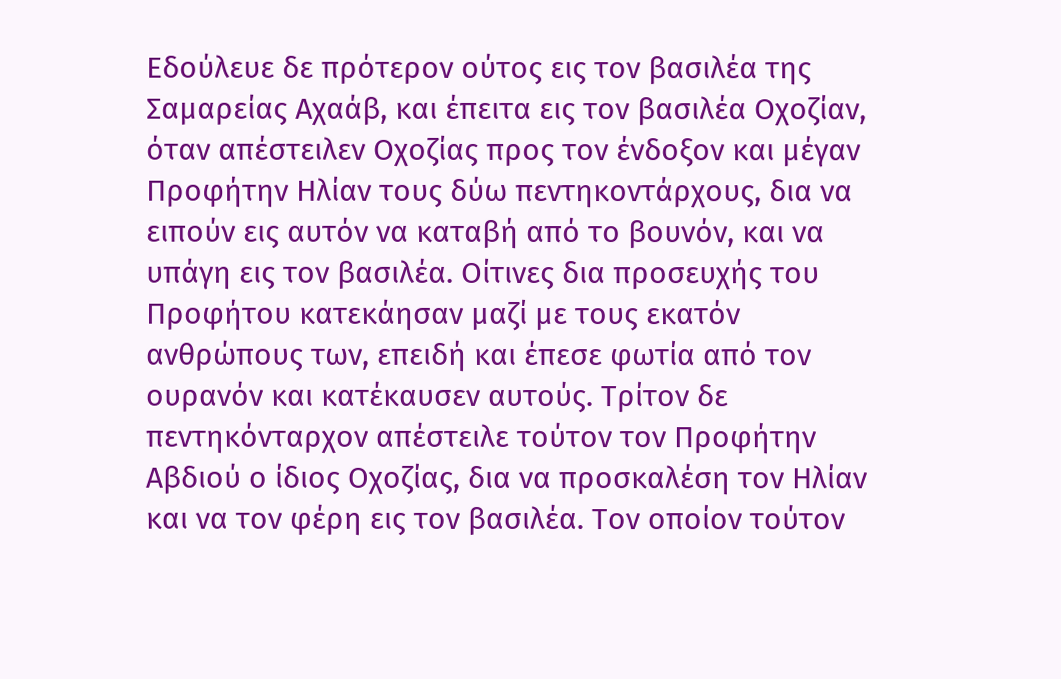Εδούλευε δε πρότερον ούτος εις τον βασιλέα της Σαμαρείας Αχαάβ, και έπειτα εις τον βασιλέα Οχοζίαν, όταν απέστειλεν Οχοζίας προς τον ένδοξον και μέγαν Προφήτην Ηλίαν τους δύω πεντηκοντάρχους, δια να ειπούν εις αυτόν να καταβή από το βουνόν, και να υπάγη εις τον βασιλέα. Οίτινες δια προσευχής του Προφήτου κατεκάησαν μαζί με τους εκατόν ανθρώπους των, επειδή και έπεσε φωτία από τον ουρανόν και κατέκαυσεν αυτούς. Τρίτον δε πεντηκόνταρχον απέστειλε τούτον τον Προφήτην Αβδιού ο ίδιος Οχοζίας, δια να προσκαλέση τον Ηλίαν και να τον φέρη εις τον βασιλέα. Τον οποίον τούτον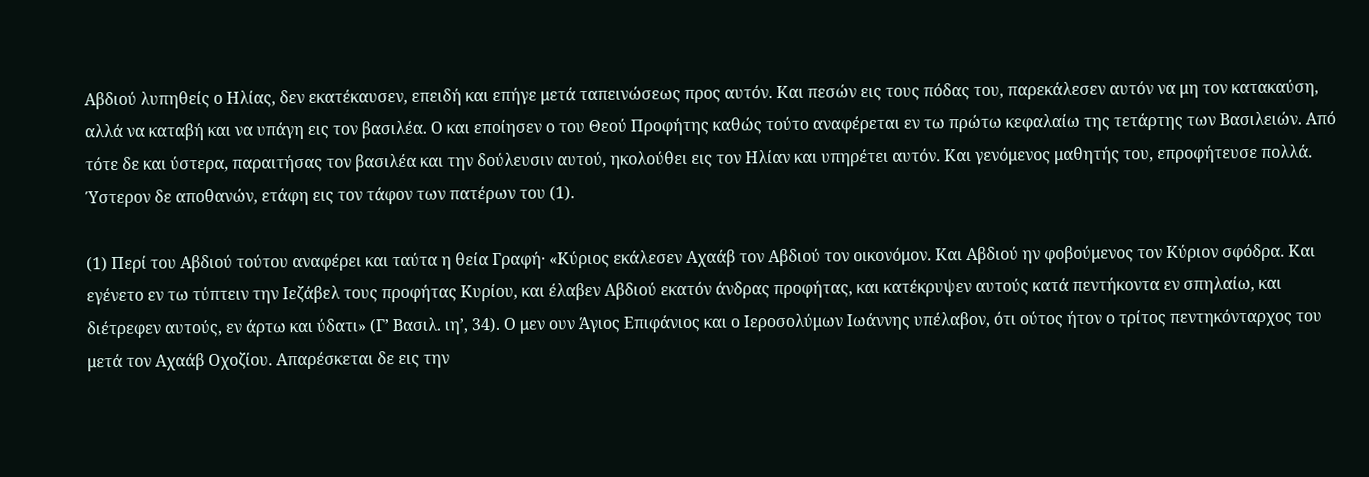Αβδιού λυπηθείς ο Ηλίας, δεν εκατέκαυσεν, επειδή και επήγε μετά ταπεινώσεως προς αυτόν. Και πεσών εις τους πόδας του, παρεκάλεσεν αυτόν να μη τον κατακαύση, αλλά να καταβή και να υπάγη εις τον βασιλέα. Ο και εποίησεν ο του Θεού Προφήτης καθώς τούτο αναφέρεται εν τω πρώτω κεφαλαίω της τετάρτης των Βασιλειών. Από τότε δε και ύστερα, παραιτήσας τον βασιλέα και την δούλευσιν αυτού, ηκολούθει εις τον Ηλίαν και υπηρέτει αυτόν. Και γενόμενος μαθητής του, επροφήτευσε πολλά. Ύστερον δε αποθανών, ετάφη εις τον τάφον των πατέρων του (1).

(1) Περί του Αβδιού τούτου αναφέρει και ταύτα η θεία Γραφή· «Κύριος εκάλεσεν Αχαάβ τον Αβδιού τον οικονόμον. Και Αβδιού ην φοβούμενος τον Κύριον σφόδρα. Και εγένετο εν τω τύπτειν την Ιεζάβελ τους προφήτας Κυρίου, και έλαβεν Αβδιού εκατόν άνδρας προφήτας, και κατέκρυψεν αυτούς κατά πεντήκοντα εν σπηλαίω, και διέτρεφεν αυτούς, εν άρτω και ύδατι» (Γ’ Βασιλ. ιη’, 34). Ο μεν ουν Άγιος Επιφάνιος και ο Ιεροσολύμων Ιωάννης υπέλαβον, ότι ούτος ήτον ο τρίτος πεντηκόνταρχος του μετά τον Αχαάβ Οχοζίου. Απαρέσκεται δε εις την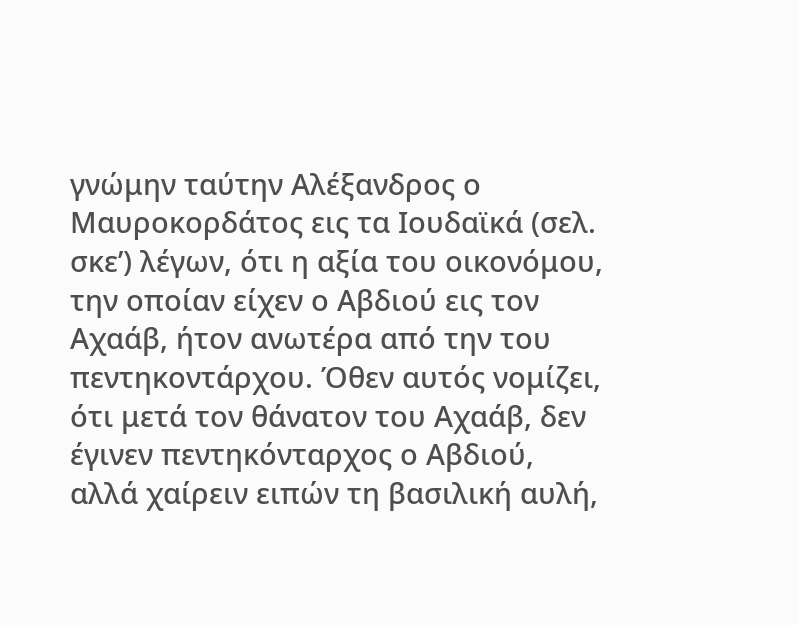γνώμην ταύτην Αλέξανδρος ο Μαυροκορδάτος εις τα Ιουδαϊκά (σελ. σκε’) λέγων, ότι η αξία του οικονόμου, την οποίαν είχεν ο Αβδιού εις τον Αχαάβ, ήτον ανωτέρα από την του πεντηκοντάρχου. Όθεν αυτός νομίζει, ότι μετά τον θάνατον του Αχαάβ, δεν έγινεν πεντηκόνταρχος ο Αβδιού, αλλά χαίρειν ειπών τη βασιλική αυλή,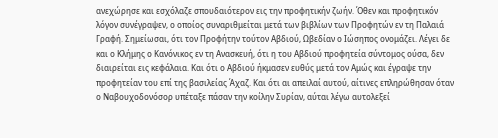ανεχώρησε και εσχόλαζε σπουδαιότερον εις την προφητικήν ζωήν. Όθεν και προφητικόν λόγον συνέγραψεν, ο οποίος συναριθμείται μετά των βιβλίων των Προφητών εν τη Παλαιά Γραφή. Σημείωσαι, ότι τον Προφήτην τούτον Αβδιού, Ωβεδίαν ο Ιώσηπος ονομάζει. Λέγει δε και ο Κλήμης ο Κανόνικος εν τη Ανασκευή, ότι η του Αβδιού προφητεία σύντομος ούσα, δεν διαιρείται εις κεφάλαια. Και ότι ο Αβδιού ήκμασεν ευθύς μετά τον Αμώς και έγραψε την προφητείαν του επί της βασιλείας Άχαζ. Και ότι αι απειλαί αυτού, αίτινες επληρώθησαν όταν ο Ναβουχοδονόσορ υπέταξε πάσαν την κοίλην Συρίαν, αύται λέγω αυτολεξεί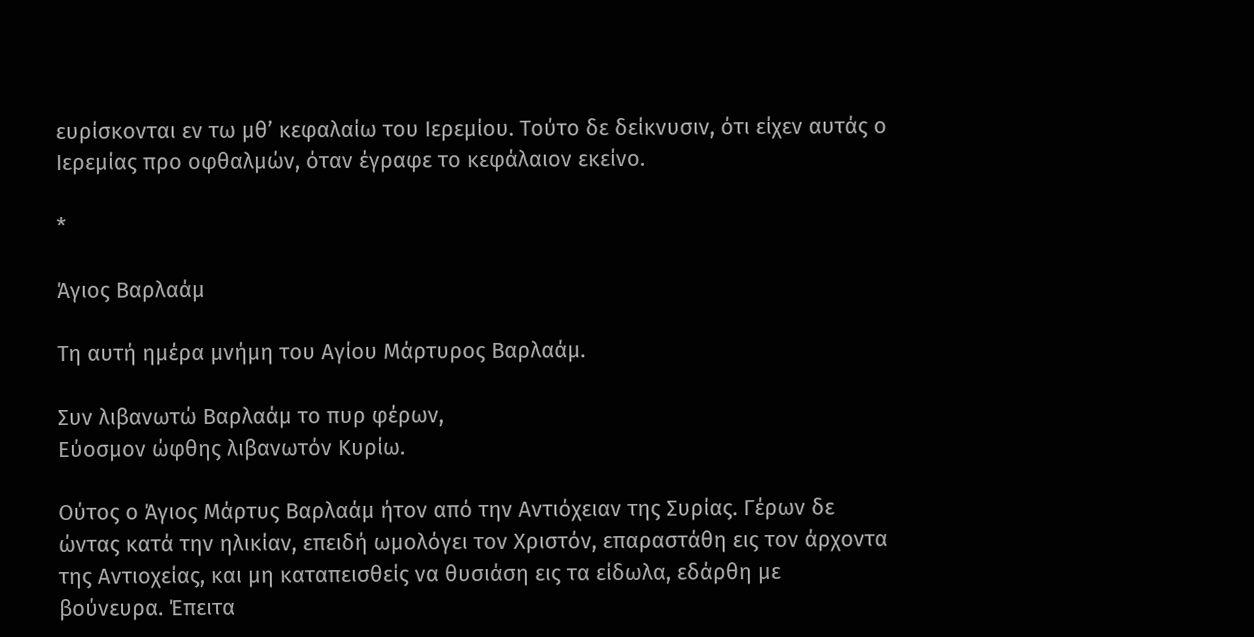ευρίσκονται εν τω μθ’ κεφαλαίω του Ιερεμίου. Τούτο δε δείκνυσιν, ότι είχεν αυτάς ο Ιερεμίας προ οφθαλμών, όταν έγραφε το κεφάλαιον εκείνο.

*

Άγιος Βαρλαάμ

Τη αυτή ημέρα μνήμη του Αγίου Μάρτυρος Βαρλαάμ.

Συν λιβανωτώ Βαρλαάμ το πυρ φέρων,
Εύοσμον ώφθης λιβανωτόν Κυρίω.

Ούτος ο Άγιος Μάρτυς Βαρλαάμ ήτον από την Αντιόχειαν της Συρίας. Γέρων δε ώντας κατά την ηλικίαν, επειδή ωμολόγει τον Χριστόν, επαραστάθη εις τον άρχοντα της Αντιοχείας, και μη καταπεισθείς να θυσιάση εις τα είδωλα, εδάρθη με βούνευρα. Έπειτα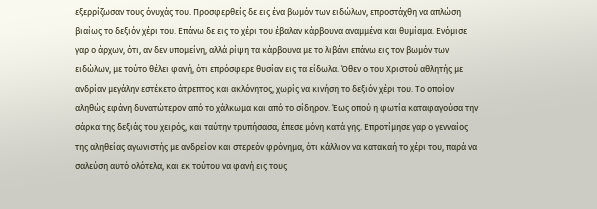εξερρίζωσαν τους όνυχάς του. Προσφερθείς δε εις ένα βωμόν των ειδώλων, επροστάχθη να απλώση βιαίως το δεξιόν χέρι του. Επάνω δε εις το χέρι του έβαλαν κάρβουνα αναμμένα και θυμίαμα. Ενόμισε γαρ ο άρχων, ότι, αν δεν υπομείνη, αλλά ρίψη τα κάρβουνα με το λιβάνι επάνω εις τον βωμόν των ειδώλων, με τούτο θέλει φανή, ότι επρόσφερε θυσίαν εις τα είδωλα. Όθεν ο του Χριστού αθλητής με ανδρίαν μεγάλην εστέκετο άτρεπτος και ακλόνητος, χωρίς να κινήση το δεξιόν χέρι του. Το οποίον αληθώς εφάνη δυνατώτερον από το χάλκωμα και από το σίδηρον. Έως οπού η φωτία καταφαγούσα την σάρκα της δεξιάς του χειρός, και ταύτην τρυπήσασα, έπεσε μόνη κατά γης. Επροτίμησε γαρ ο γενναίος της αληθείας αγωνιστής με ανδρείον και στερεόν φρόνημα, ότι κάλλιον να κατακαή το χέρι του, παρά να σαλεύση αυτό ολότελα, και εκ τούτου να φανή εις τους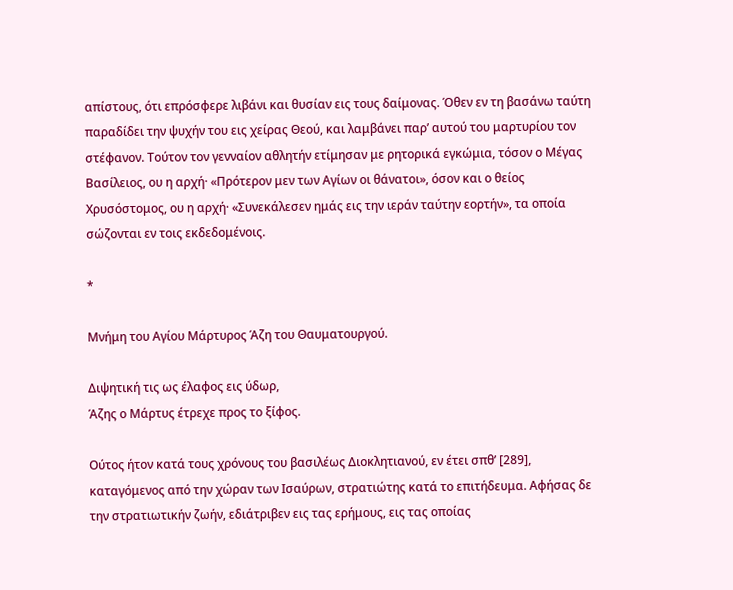απίστους, ότι επρόσφερε λιβάνι και θυσίαν εις τους δαίμονας. Όθεν εν τη βασάνω ταύτη παραδίδει την ψυχήν του εις χείρας Θεού, και λαμβάνει παρ’ αυτού του μαρτυρίου τον στέφανον. Τούτον τον γενναίον αθλητήν ετίμησαν με ρητορικά εγκώμια, τόσον ο Μέγας Βασίλειος, ου η αρχή· «Πρότερον μεν των Αγίων οι θάνατοι», όσον και ο θείος Χρυσόστομος, ου η αρχή· «Συνεκάλεσεν ημάς εις την ιεράν ταύτην εορτήν», τα οποία σώζονται εν τοις εκδεδομένοις.

*

Μνήμη του Αγίου Μάρτυρος Άζη του Θαυματουργού.

Διψητική τις ως έλαφος εις ύδωρ,
Άζης ο Μάρτυς έτρεχε προς το ξίφος.

Ούτος ήτον κατά τους χρόνους του βασιλέως Διοκλητιανού, εν έτει σπθ’ [289], καταγόμενος από την χώραν των Ισαύρων, στρατιώτης κατά το επιτήδευμα. Αφήσας δε την στρατιωτικήν ζωήν, εδιάτριβεν εις τας ερήμους, εις τας οποίας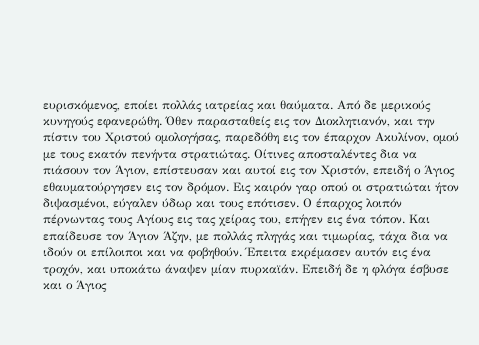ευρισκόμενος, εποίει πολλάς ιατρείας και θαύματα. Από δε μερικούς κυνηγούς εφανερώθη. Όθεν παρασταθείς εις τον Διοκλητιανόν, και την πίστιν του Χριστού ομολογήσας, παρεδόθη εις τον έπαρχον Ακυλίνον, ομού με τους εκατόν πενήντα στρατιώτας. Οίτινες αποσταλέντες δια να πιάσουν τον Άγιον, επίστευσαν και αυτοί εις τον Χριστόν, επειδή ο Άγιος εθαυματούργησεν εις τον δρόμον. Εις καιρόν γαρ οπού οι στρατιώται ήτον διψασμένοι, εύγαλεν ύδωρ και τους επότισεν. Ο έπαρχος λοιπόν πέρνωντας τους Αγίους εις τας χείρας του, επήγεν εις ένα τόπον. Και επαίδευσε τον Άγιον Άζην, με πολλάς πληγάς και τιμωρίας, τάχα δια να ιδούν οι επίλοιποι και να φοβηθούν. Έπειτα εκρέμασεν αυτόν εις ένα τροχόν, και υποκάτω άναψεν μίαν πυρκαϊάν. Επειδή δε η φλόγα έσβυσε και ο Άγιος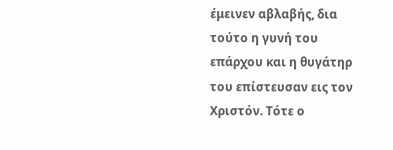έμεινεν αβλαβής, δια τούτο η γυνή του επάρχου και η θυγάτηρ του επίστευσαν εις τον Χριστόν. Τότε ο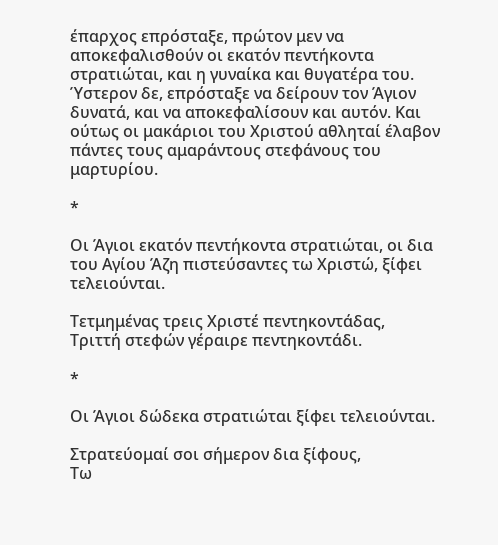έπαρχος επρόσταξε, πρώτον μεν να αποκεφαλισθούν οι εκατόν πεντήκοντα στρατιώται, και η γυναίκα και θυγατέρα του. Ύστερον δε, επρόσταξε να δείρουν τον Άγιον δυνατά, και να αποκεφαλίσουν και αυτόν. Και ούτως οι μακάριοι του Χριστού αθληταί έλαβον πάντες τους αμαράντους στεφάνους του μαρτυρίου.

*

Οι Άγιοι εκατόν πεντήκοντα στρατιώται, οι δια του Αγίου Άζη πιστεύσαντες τω Χριστώ, ξίφει τελειούνται.

Τετμημένας τρεις Χριστέ πεντηκοντάδας,
Τριττή στεφών γέραιρε πεντηκοντάδι.

*

Οι Άγιοι δώδεκα στρατιώται ξίφει τελειούνται.

Στρατεύομαί σοι σήμερον δια ξίφους,
Τω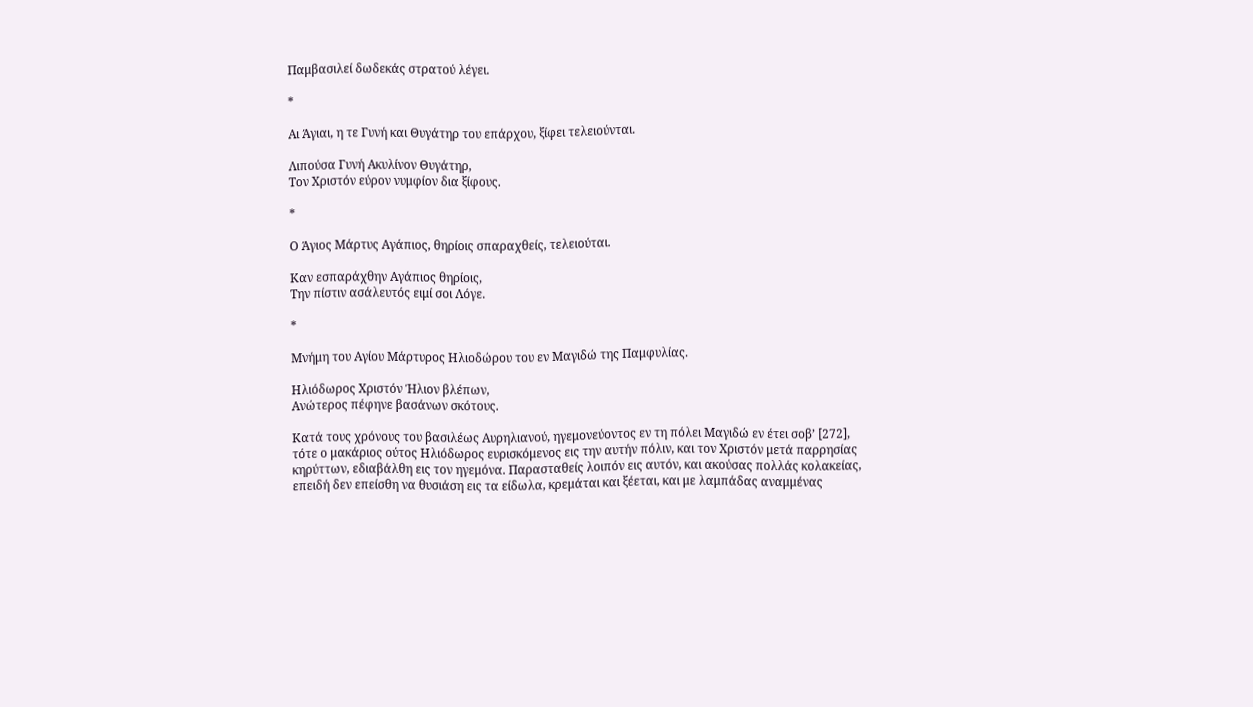Παμβασιλεί δωδεκάς στρατού λέγει.

*

Αι Άγιαι, η τε Γυνή και Θυγάτηρ του επάρχου, ξίφει τελειούνται.

Λιπούσα Γυνή Ακυλίνον Θυγάτηρ,
Τον Χριστόν εύρον νυμφίον δια ξίφους.

*

Ο Άγιος Μάρτυς Αγάπιος, θηρίοις σπαραχθείς, τελειούται.

Καν εσπαράχθην Αγάπιος θηρίοις,
Την πίστιν ασάλευτός ειμί σοι Λόγε.

*

Μνήμη του Αγίου Μάρτυρος Ηλιοδώρου του εν Μαγιδώ της Παμφυλίας.

Ηλιόδωρος Χριστόν Ήλιον βλέπων,
Ανώτερος πέφηνε βασάνων σκότους.

Κατά τους χρόνους του βασιλέως Αυρηλιανού, ηγεμονεύοντος εν τη πόλει Μαγιδώ εν έτει σοβ’ [272], τότε ο μακάριος ούτος Ηλιόδωρος ευρισκόμενος εις την αυτήν πόλιν, και τον Χριστόν μετά παρρησίας κηρύττων, εδιαβάλθη εις τον ηγεμόνα. Παρασταθείς λοιπόν εις αυτόν, και ακούσας πολλάς κολακείας, επειδή δεν επείσθη να θυσιάση εις τα είδωλα, κρεμάται και ξέεται, και με λαμπάδας αναμμένας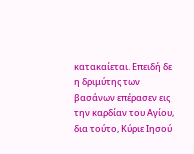κατακαίεται. Επειδή δε η δριμύτης των βασάνων επέρασεν εις την καρδίαν του Αγίου, δια τούτο, Κύριε Ιησού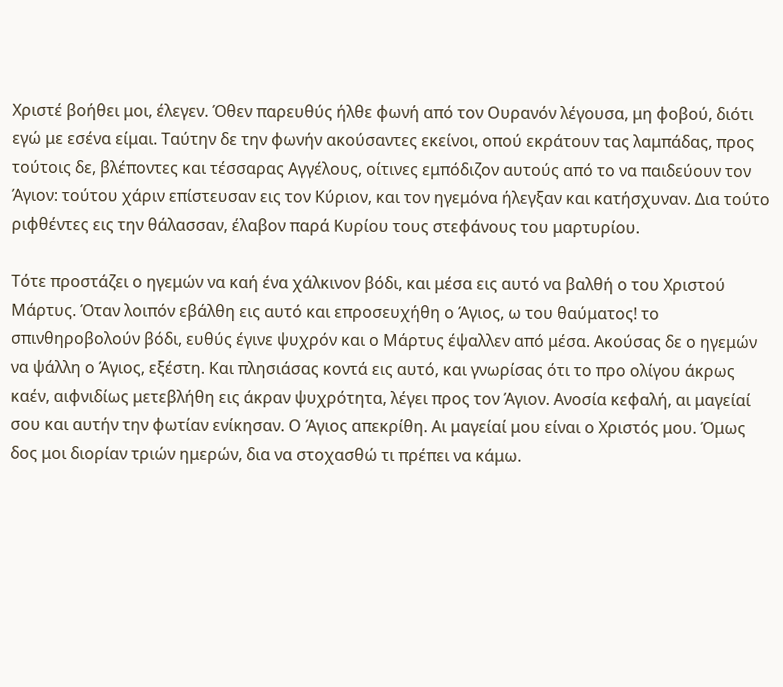Χριστέ βοήθει μοι, έλεγεν. Όθεν παρευθύς ήλθε φωνή από τον Ουρανόν λέγουσα, μη φοβού, διότι εγώ με εσένα είμαι. Ταύτην δε την φωνήν ακούσαντες εκείνοι, οπού εκράτουν τας λαμπάδας, προς τούτοις δε, βλέποντες και τέσσαρας Αγγέλους, οίτινες εμπόδιζον αυτούς από το να παιδεύουν τον Άγιον: τούτου χάριν επίστευσαν εις τον Κύριον, και τον ηγεμόνα ήλεγξαν και κατήσχυναν. Δια τούτο ριφθέντες εις την θάλασσαν, έλαβον παρά Κυρίου τους στεφάνους του μαρτυρίου.

Τότε προστάζει ο ηγεμών να καή ένα χάλκινον βόδι, και μέσα εις αυτό να βαλθή ο του Χριστού Μάρτυς. Όταν λοιπόν εβάλθη εις αυτό και επροσευχήθη ο Άγιος, ω του θαύματος! το σπινθηροβολούν βόδι, ευθύς έγινε ψυχρόν και ο Μάρτυς έψαλλεν από μέσα. Ακούσας δε ο ηγεμών να ψάλλη ο Άγιος, εξέστη. Και πλησιάσας κοντά εις αυτό, και γνωρίσας ότι το προ ολίγου άκρως καέν, αιφνιδίως μετεβλήθη εις άκραν ψυχρότητα, λέγει προς τον Άγιον. Ανοσία κεφαλή, αι μαγείαί σου και αυτήν την φωτίαν ενίκησαν. Ο Άγιος απεκρίθη. Αι μαγείαί μου είναι ο Χριστός μου. Όμως δος μοι διορίαν τριών ημερών, δια να στοχασθώ τι πρέπει να κάμω.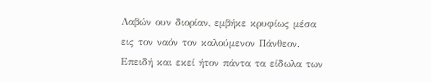Λαβών ουν διορίαν, εμβήκε κρυφίως μέσα εις τον ναόν τον καλούμενον Πάνθεον. Επειδή και εκεί ήτον πάντα τα είδωλα των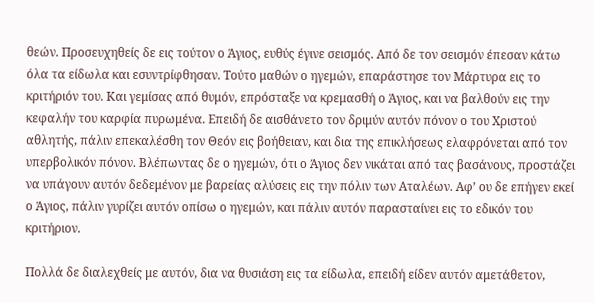θεών. Προσευχηθείς δε εις τούτον ο Άγιος, ευθύς έγινε σεισμός. Από δε τον σεισμόν έπεσαν κάτω όλα τα είδωλα και εσυντρίφθησαν. Τούτο μαθών ο ηγεμών, επαράστησε τον Μάρτυρα εις το κριτήριόν του. Και γεμίσας από θυμόν, επρόσταξε να κρεμασθή ο Άγιος, και να βαλθούν εις την κεφαλήν του καρφία πυρωμένα. Επειδή δε αισθάνετο τον δριμύν αυτόν πόνον ο του Χριστού αθλητής, πάλιν επεκαλέσθη τον Θεόν εις βοήθειαν, και δια της επικλήσεως ελαφρόνεται από τον υπερβολικόν πόνον. Βλέπωντας δε ο ηγεμών, ότι ο Άγιος δεν νικάται από τας βασάνους, προστάζει να υπάγουν αυτόν δεδεμένον με βαρείας αλύσεις εις την πόλιν των Αταλέων. Αφ’ ου δε επήγεν εκεί ο Άγιος, πάλιν γυρίζει αυτόν οπίσω ο ηγεμών, και πάλιν αυτόν παρασταίνει εις το εδικόν του κριτήριον.

Πολλά δε διαλεχθείς με αυτόν, δια να θυσιάση εις τα είδωλα, επειδή είδεν αυτόν αμετάθετον,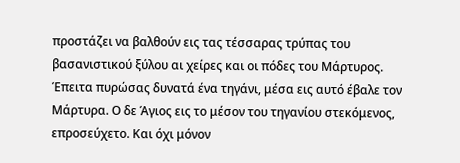προστάζει να βαλθούν εις τας τέσσαρας τρύπας του βασανιστικού ξύλου αι χείρες και οι πόδες του Μάρτυρος. Έπειτα πυρώσας δυνατά ένα τηγάνι, μέσα εις αυτό έβαλε τον Μάρτυρα. Ο δε Άγιος εις το μέσον του τηγανίου στεκόμενος, επροσεύχετο. Και όχι μόνον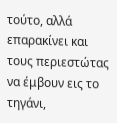τούτο, αλλά επαρακίνει και τους περιεστώτας να έμβουν εις το τηγάνι,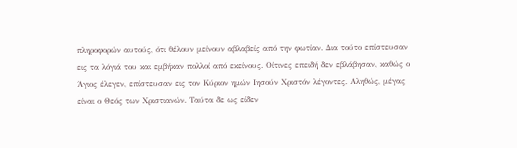πληροφορών αυτούς, ότι θέλουν μείνουν αβλαβείς από την φωτίαν. Δια τούτο επίστευσαν εις τα λόγιά του και εμβήκαν πολλοί από εκείνους. Οίτινες επειδή δεν εβλάβησαν, καθώς ο Άγιος έλεγεν, επίστευσαν εις τον Κύριον ημών Ιησούν Χριστόν λέγοντες. Αληθώς, μέγας είναι ο Θεός των Χριστιανών. Ταύτα δε ως είδεν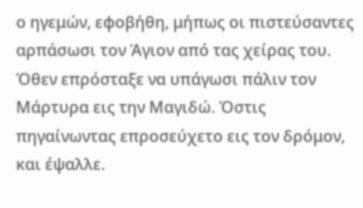ο ηγεμών, εφοβήθη, μήπως οι πιστεύσαντες αρπάσωσι τον Άγιον από τας χείρας του. Όθεν επρόσταξε να υπάγωσι πάλιν τον Μάρτυρα εις την Μαγιδώ. Όστις πηγαίνωντας επροσεύχετο εις τον δρόμον, και έψαλλε.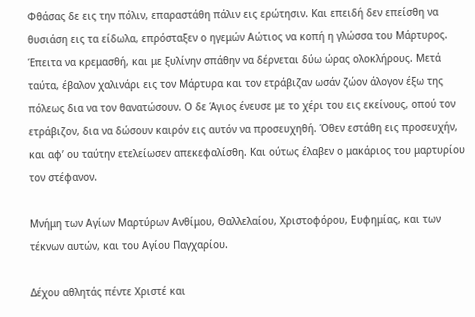Φθάσας δε εις την πόλιν, επαραστάθη πάλιν εις ερώτησιν. Και επειδή δεν επείσθη να θυσιάση εις τα είδωλα, επρόσταξεν ο ηγεμών Αώτιος να κοπή η γλώσσα του Μάρτυρος. Έπειτα να κρεμασθή, και με ξυλίνην σπάθην να δέρνεται δύω ώρας ολοκλήρους. Μετά ταύτα, έβαλον χαλινάρι εις τον Μάρτυρα και τον ετράβιζαν ωσάν ζώον άλογον έξω της πόλεως δια να τον θανατώσουν. Ο δε Άγιος ένευσε με το χέρι του εις εκείνους, οπού τον ετράβιζον, δια να δώσουν καιρόν εις αυτόν να προσευχηθή. Όθεν εστάθη εις προσευχήν, και αφ’ ου ταύτην ετελείωσεν απεκεφαλίσθη. Και ούτως έλαβεν ο μακάριος του μαρτυρίου τον στέφανον.

Μνήμη των Αγίων Μαρτύρων Ανθίμου, Θαλλελαίου, Χριστοφόρου, Ευφημίας, και των τέκνων αυτών, και του Αγίου Παγχαρίου.

Δέχου αθλητάς πέντε Χριστέ και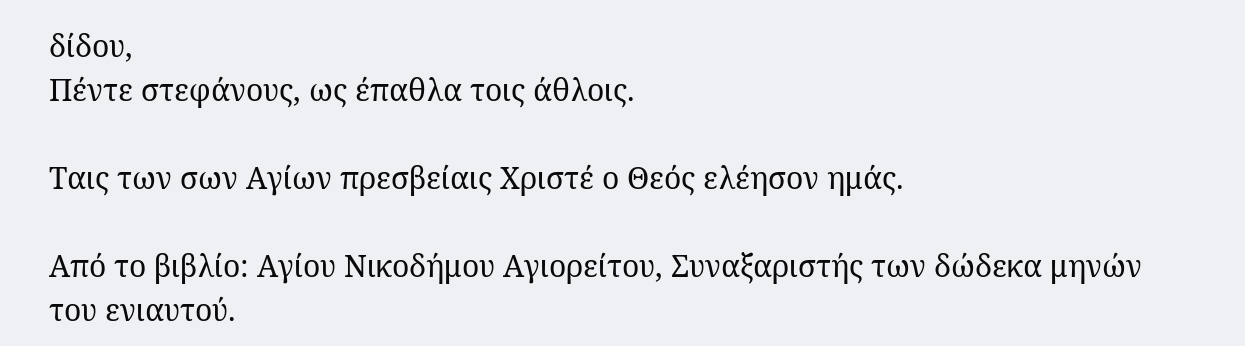δίδου,
Πέντε στεφάνους, ως έπαθλα τοις άθλοις.

Ταις των σων Αγίων πρεσβείαις Χριστέ ο Θεός ελέησον ημάς.

Από το βιβλίο: Αγίου Νικοδήμου Αγιορείτου, Συναξαριστής των δώδεκα μηνών του ενιαυτού.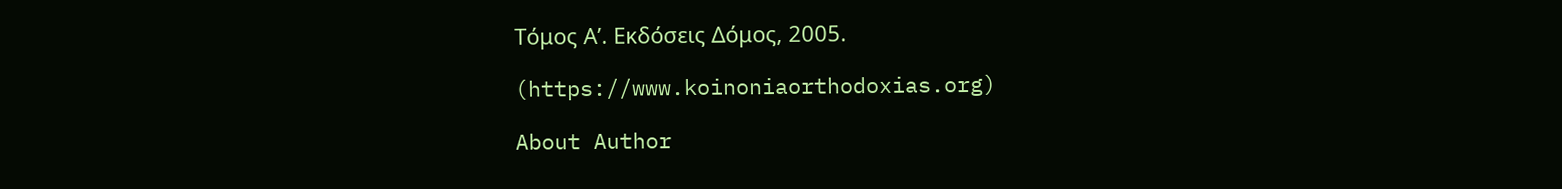Τόμος Α’. Εκδόσεις Δόμος, 2005.

(https://www.koinoniaorthodoxias.org)

About Author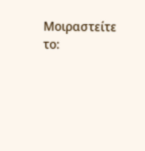Μοιραστείτε το: